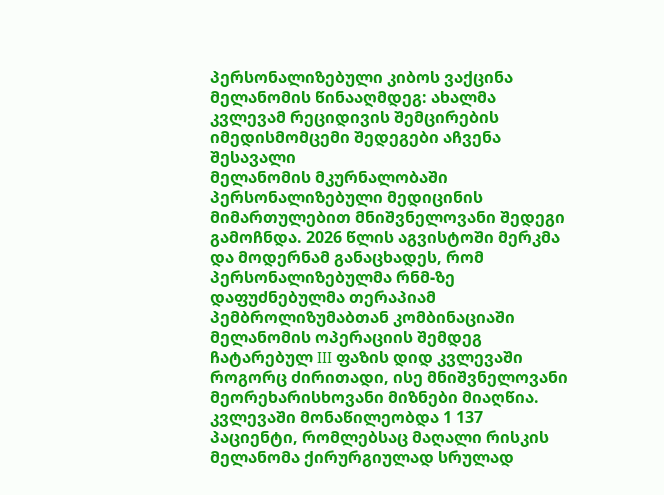პერსონალიზებული კიბოს ვაქცინა მელანომის წინააღმდეგ: ახალმა კვლევამ რეციდივის შემცირების იმედისმომცემი შედეგები აჩვენა
შესავალი
მელანომის მკურნალობაში პერსონალიზებული მედიცინის მიმართულებით მნიშვნელოვანი შედეგი გამოჩნდა. 2026 წლის აგვისტოში მერკმა და მოდერნამ განაცხადეს, რომ პერსონალიზებულმა რნმ-ზე დაფუძნებულმა თერაპიამ პემბროლიზუმაბთან კომბინაციაში მელანომის ოპერაციის შემდეგ ჩატარებულ III ფაზის დიდ კვლევაში როგორც ძირითადი, ისე მნიშვნელოვანი მეორეხარისხოვანი მიზნები მიაღწია. კვლევაში მონაწილეობდა 1 137 პაციენტი, რომლებსაც მაღალი რისკის მელანომა ქირურგიულად სრულად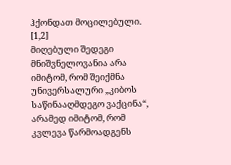ჰქონდათ მოცილებული. [1,2]
მიღებული შედეგი მნიშვნელოვანია არა იმიტომ, რომ შეიქმნა უნივერსალური „კიბოს საწინააღმდეგო ვაქცინა“, არამედ იმიტომ, რომ კვლევა წარმოადგენს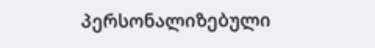პერსონალიზებული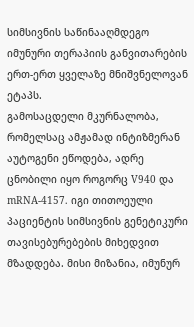სიმსივნის საწინააღმდეგო იმუნური თერაპიის განვითარების ერთ-ერთ ყველაზე მნიშვნელოვან ეტაპს.
გამოსაცდელი მკურნალობა, რომელსაც ამჟამად ინტიზმერან აუტოგენი ეწოდება, ადრე ცნობილი იყო როგორც V940 და mRNA-4157. იგი თითოეული პაციენტის სიმსივნის გენეტიკური თავისებურებების მიხედვით მზადდება. მისი მიზანია, იმუნურ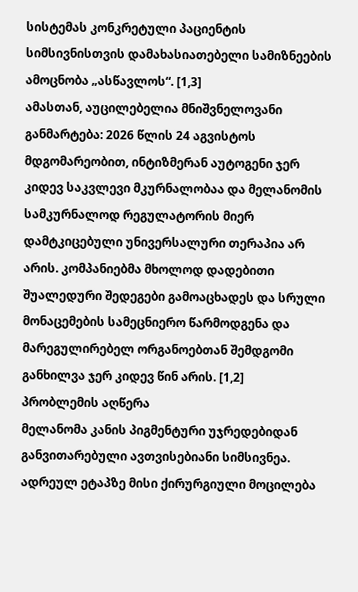სისტემას კონკრეტული პაციენტის სიმსივნისთვის დამახასიათებელი სამიზნეების ამოცნობა „ასწავლოს“. [1,3]
ამასთან, აუცილებელია მნიშვნელოვანი განმარტება: 2026 წლის 24 აგვისტოს მდგომარეობით, ინტიზმერან აუტოგენი ჯერ კიდევ საკვლევი მკურნალობაა და მელანომის სამკურნალოდ რეგულატორის მიერ დამტკიცებული უნივერსალური თერაპია არ არის. კომპანიებმა მხოლოდ დადებითი შუალედური შედეგები გამოაცხადეს და სრული მონაცემების სამეცნიერო წარმოდგენა და მარეგულირებელ ორგანოებთან შემდგომი განხილვა ჯერ კიდევ წინ არის. [1,2]
პრობლემის აღწერა
მელანომა კანის პიგმენტური უჯრედებიდან განვითარებული ავთვისებიანი სიმსივნეა. ადრეულ ეტაპზე მისი ქირურგიული მოცილება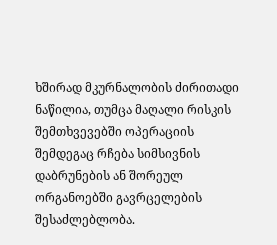ხშირად მკურნალობის ძირითადი ნაწილია, თუმცა მაღალი რისკის შემთხვევებში ოპერაციის შემდეგაც რჩება სიმსივნის დაბრუნების ან შორეულ ორგანოებში გავრცელების შესაძლებლობა.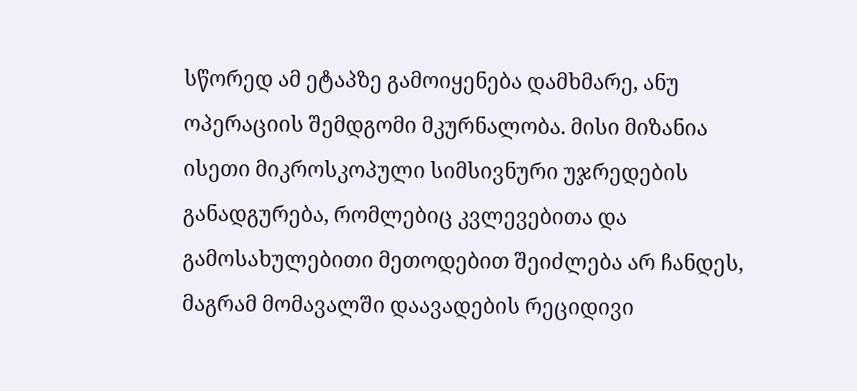სწორედ ამ ეტაპზე გამოიყენება დამხმარე, ანუ ოპერაციის შემდგომი მკურნალობა. მისი მიზანია ისეთი მიკროსკოპული სიმსივნური უჯრედების განადგურება, რომლებიც კვლევებითა და გამოსახულებითი მეთოდებით შეიძლება არ ჩანდეს, მაგრამ მომავალში დაავადების რეციდივი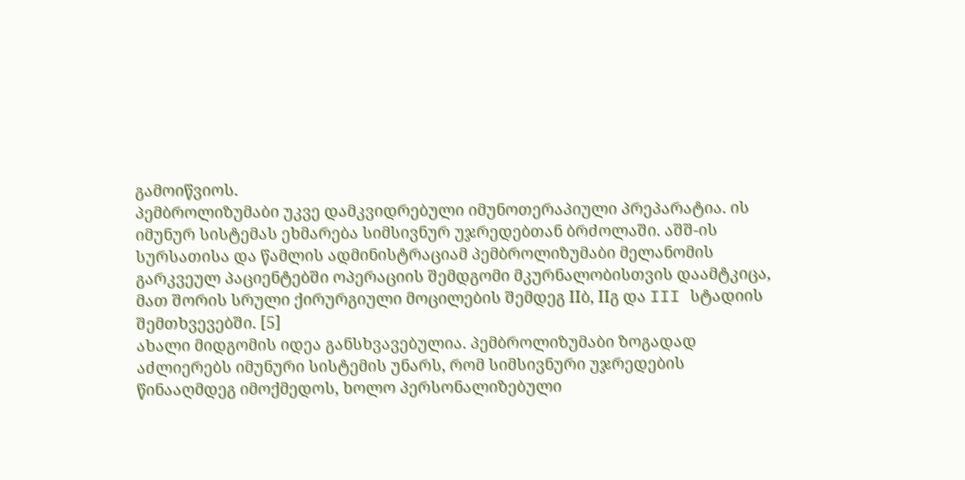გამოიწვიოს.
პემბროლიზუმაბი უკვე დამკვიდრებული იმუნოთერაპიული პრეპარატია. ის იმუნურ სისტემას ეხმარება სიმსივნურ უჯრედებთან ბრძოლაში. აშშ-ის სურსათისა და წამლის ადმინისტრაციამ პემბროლიზუმაბი მელანომის გარკვეულ პაციენტებში ოპერაციის შემდგომი მკურნალობისთვის დაამტკიცა, მათ შორის სრული ქირურგიული მოცილების შემდეგ IIბ, IIგ და III სტადიის შემთხვევებში. [5]
ახალი მიდგომის იდეა განსხვავებულია. პემბროლიზუმაბი ზოგადად აძლიერებს იმუნური სისტემის უნარს, რომ სიმსივნური უჯრედების წინააღმდეგ იმოქმედოს, ხოლო პერსონალიზებული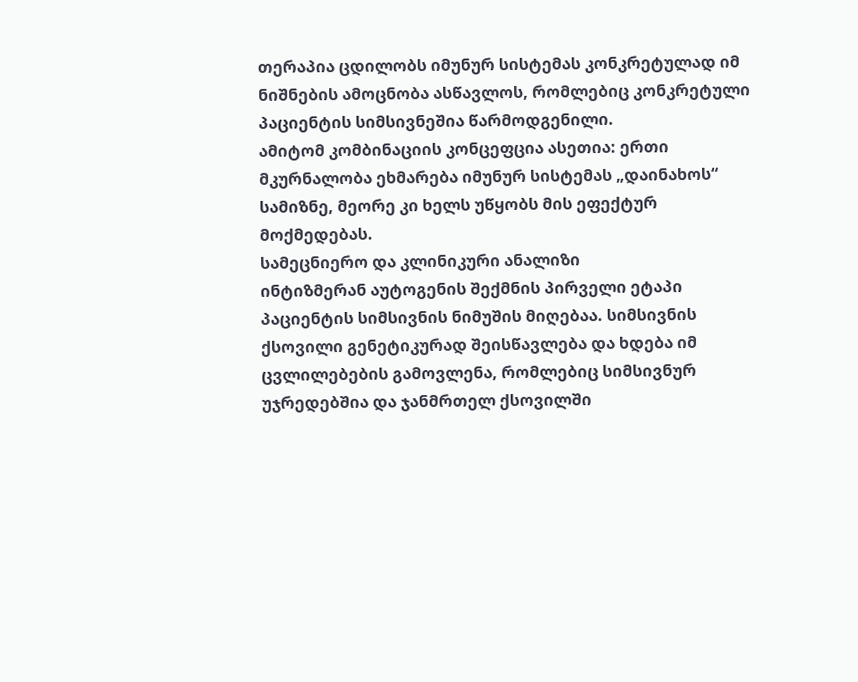თერაპია ცდილობს იმუნურ სისტემას კონკრეტულად იმ ნიშნების ამოცნობა ასწავლოს, რომლებიც კონკრეტული პაციენტის სიმსივნეშია წარმოდგენილი.
ამიტომ კომბინაციის კონცეფცია ასეთია: ერთი მკურნალობა ეხმარება იმუნურ სისტემას „დაინახოს“ სამიზნე, მეორე კი ხელს უწყობს მის ეფექტურ მოქმედებას.
სამეცნიერო და კლინიკური ანალიზი
ინტიზმერან აუტოგენის შექმნის პირველი ეტაპი პაციენტის სიმსივნის ნიმუშის მიღებაა. სიმსივნის ქსოვილი გენეტიკურად შეისწავლება და ხდება იმ ცვლილებების გამოვლენა, რომლებიც სიმსივნურ უჯრედებშია და ჯანმრთელ ქსოვილში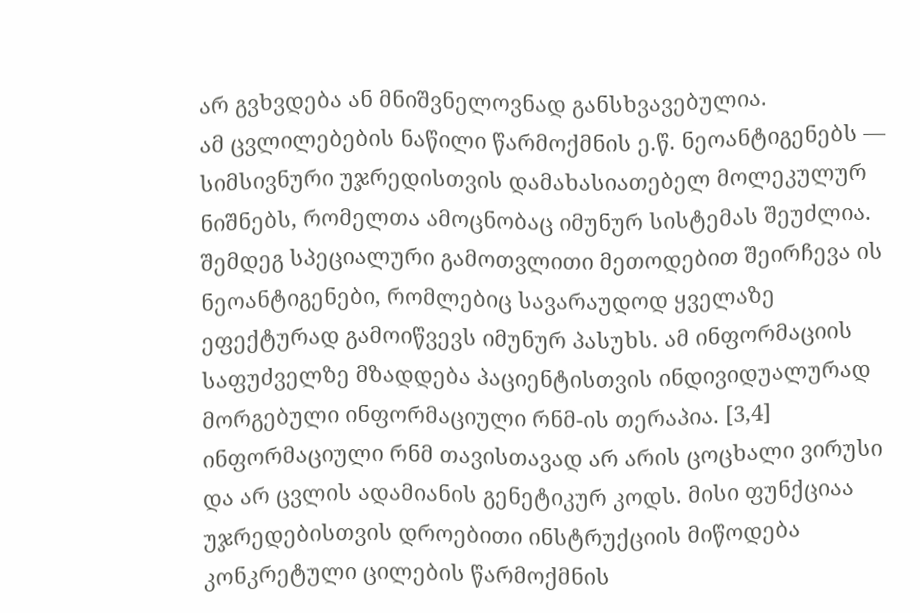არ გვხვდება ან მნიშვნელოვნად განსხვავებულია.
ამ ცვლილებების ნაწილი წარმოქმნის ე.წ. ნეოანტიგენებს — სიმსივნური უჯრედისთვის დამახასიათებელ მოლეკულურ ნიშნებს, რომელთა ამოცნობაც იმუნურ სისტემას შეუძლია.
შემდეგ სპეციალური გამოთვლითი მეთოდებით შეირჩევა ის ნეოანტიგენები, რომლებიც სავარაუდოდ ყველაზე ეფექტურად გამოიწვევს იმუნურ პასუხს. ამ ინფორმაციის საფუძველზე მზადდება პაციენტისთვის ინდივიდუალურად მორგებული ინფორმაციული რნმ-ის თერაპია. [3,4]
ინფორმაციული რნმ თავისთავად არ არის ცოცხალი ვირუსი და არ ცვლის ადამიანის გენეტიკურ კოდს. მისი ფუნქციაა უჯრედებისთვის დროებითი ინსტრუქციის მიწოდება კონკრეტული ცილების წარმოქმნის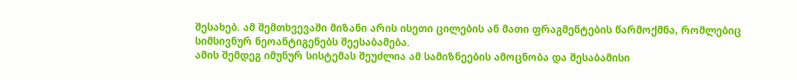შესახებ. ამ შემთხვევაში მიზანი არის ისეთი ცილების ან მათი ფრაგმენტების წარმოქმნა, რომლებიც სიმსივნურ ნეოანტიგენებს შეესაბამება.
ამის შემდეგ იმუნურ სისტემას შეუძლია ამ სამიზნეების ამოცნობა და შესაბამისი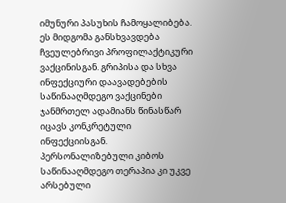იმუნური პასუხის ჩამოყალიბება.
ეს მიდგომა განსხვავდება ჩვეულებრივი პროფილაქტიკური ვაქცინისგან. გრიპისა და სხვა ინფექციური დაავადებების საწინააღმდეგო ვაქცინები ჯანმრთელ ადამიანს წინასწარ იცავს კონკრეტული ინფექციისგან. პერსონალიზებული კიბოს საწინააღმდეგო თერაპია კი უკვე არსებული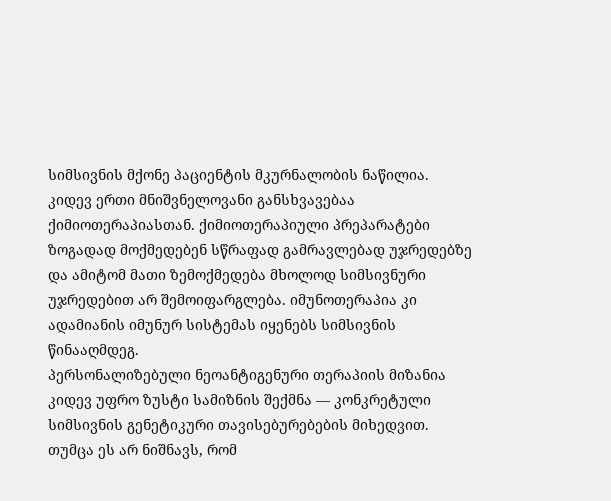სიმსივნის მქონე პაციენტის მკურნალობის ნაწილია.
კიდევ ერთი მნიშვნელოვანი განსხვავებაა ქიმიოთერაპიასთან. ქიმიოთერაპიული პრეპარატები ზოგადად მოქმედებენ სწრაფად გამრავლებად უჯრედებზე და ამიტომ მათი ზემოქმედება მხოლოდ სიმსივნური უჯრედებით არ შემოიფარგლება. იმუნოთერაპია კი ადამიანის იმუნურ სისტემას იყენებს სიმსივნის წინააღმდეგ.
პერსონალიზებული ნეოანტიგენური თერაპიის მიზანია კიდევ უფრო ზუსტი სამიზნის შექმნა — კონკრეტული სიმსივნის გენეტიკური თავისებურებების მიხედვით.
თუმცა ეს არ ნიშნავს, რომ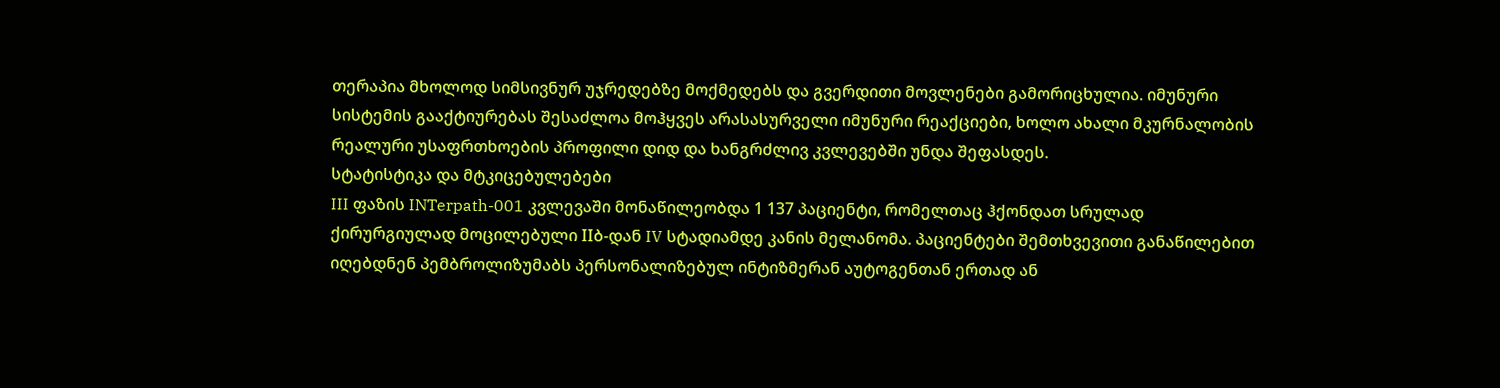თერაპია მხოლოდ სიმსივნურ უჯრედებზე მოქმედებს და გვერდითი მოვლენები გამორიცხულია. იმუნური სისტემის გააქტიურებას შესაძლოა მოჰყვეს არასასურველი იმუნური რეაქციები, ხოლო ახალი მკურნალობის რეალური უსაფრთხოების პროფილი დიდ და ხანგრძლივ კვლევებში უნდა შეფასდეს.
სტატისტიკა და მტკიცებულებები
III ფაზის INTerpath-001 კვლევაში მონაწილეობდა 1 137 პაციენტი, რომელთაც ჰქონდათ სრულად ქირურგიულად მოცილებული IIბ-დან IV სტადიამდე კანის მელანომა. პაციენტები შემთხვევითი განაწილებით იღებდნენ პემბროლიზუმაბს პერსონალიზებულ ინტიზმერან აუტოგენთან ერთად ან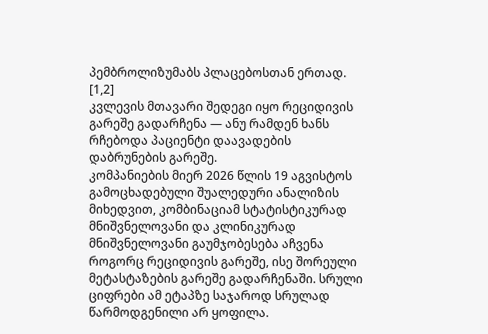პემბროლიზუმაბს პლაცებოსთან ერთად. [1,2]
კვლევის მთავარი შედეგი იყო რეციდივის გარეშე გადარჩენა — ანუ რამდენ ხანს რჩებოდა პაციენტი დაავადების დაბრუნების გარეშე.
კომპანიების მიერ 2026 წლის 19 აგვისტოს გამოცხადებული შუალედური ანალიზის მიხედვით, კომბინაციამ სტატისტიკურად მნიშვნელოვანი და კლინიკურად მნიშვნელოვანი გაუმჯობესება აჩვენა როგორც რეციდივის გარეშე, ისე შორეული მეტასტაზების გარეშე გადარჩენაში. სრული ციფრები ამ ეტაპზე საჯაროდ სრულად წარმოდგენილი არ ყოფილა.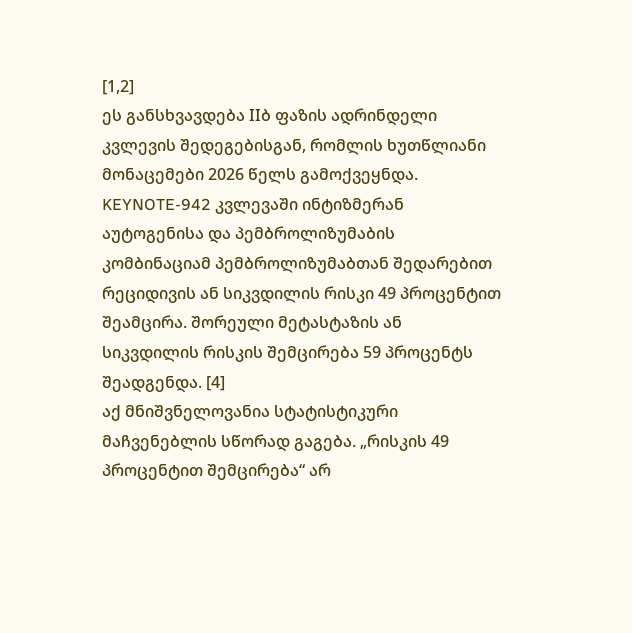[1,2]
ეს განსხვავდება IIბ ფაზის ადრინდელი კვლევის შედეგებისგან, რომლის ხუთწლიანი მონაცემები 2026 წელს გამოქვეყნდა. KEYNOTE-942 კვლევაში ინტიზმერან აუტოგენისა და პემბროლიზუმაბის კომბინაციამ პემბროლიზუმაბთან შედარებით რეციდივის ან სიკვდილის რისკი 49 პროცენტით შეამცირა. შორეული მეტასტაზის ან სიკვდილის რისკის შემცირება 59 პროცენტს შეადგენდა. [4]
აქ მნიშვნელოვანია სტატისტიკური მაჩვენებლის სწორად გაგება. „რისკის 49 პროცენტით შემცირება“ არ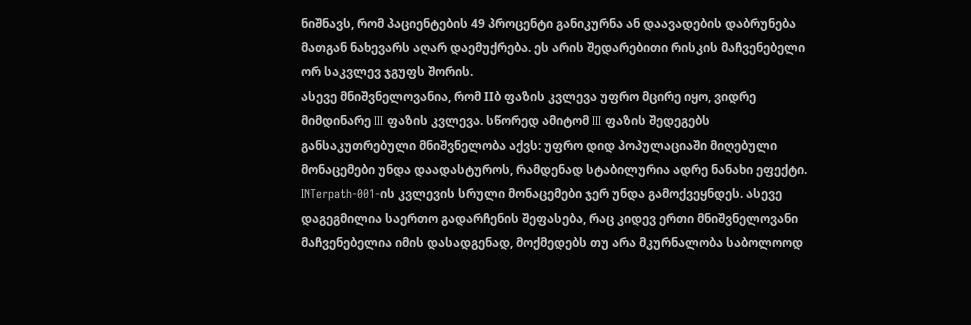ნიშნავს, რომ პაციენტების 49 პროცენტი განიკურნა ან დაავადების დაბრუნება მათგან ნახევარს აღარ დაემუქრება. ეს არის შედარებითი რისკის მაჩვენებელი ორ საკვლევ ჯგუფს შორის.
ასევე მნიშვნელოვანია, რომ IIბ ფაზის კვლევა უფრო მცირე იყო, ვიდრე მიმდინარე III ფაზის კვლევა. სწორედ ამიტომ III ფაზის შედეგებს განსაკუთრებული მნიშვნელობა აქვს: უფრო დიდ პოპულაციაში მიღებული მონაცემები უნდა დაადასტუროს, რამდენად სტაბილურია ადრე ნანახი ეფექტი.
INTerpath-001-ის კვლევის სრული მონაცემები ჯერ უნდა გამოქვეყნდეს. ასევე დაგეგმილია საერთო გადარჩენის შეფასება, რაც კიდევ ერთი მნიშვნელოვანი მაჩვენებელია იმის დასადგენად, მოქმედებს თუ არა მკურნალობა საბოლოოდ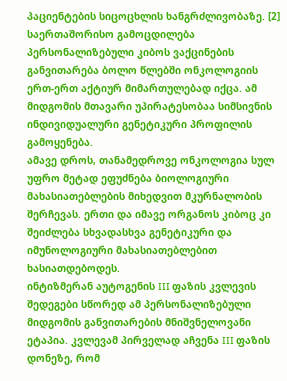პაციენტების სიცოცხლის ხანგრძლივობაზე. [2]
საერთაშორისო გამოცდილება
პერსონალიზებული კიბოს ვაქცინების განვითარება ბოლო წლებში ონკოლოგიის ერთ-ერთ აქტიურ მიმართულებად იქცა. ამ მიდგომის მთავარი უპირატესობაა სიმსივნის ინდივიდუალური გენეტიკური პროფილის გამოყენება.
ამავე დროს, თანამედროვე ონკოლოგია სულ უფრო მეტად ეფუძნება ბიოლოგიური მახასიათებლების მიხედვით მკურნალობის შერჩევას. ერთი და იმავე ორგანოს კიბოც კი შეიძლება სხვადასხვა გენეტიკური და იმუნოლოგიური მახასიათებლებით ხასიათდებოდეს.
ინტიზმერან აუტოგენის III ფაზის კვლევის შედეგები სწორედ ამ პერსონალიზებული მიდგომის განვითარების მნიშვნელოვანი ეტაპია. კვლევამ პირველად აჩვენა III ფაზის დონეზე, რომ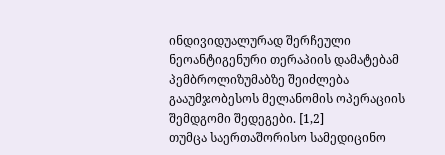ინდივიდუალურად შერჩეული ნეოანტიგენური თერაპიის დამატებამ პემბროლიზუმაბზე შეიძლება გააუმჯობესოს მელანომის ოპერაციის შემდგომი შედეგები. [1,2]
თუმცა საერთაშორისო სამედიცინო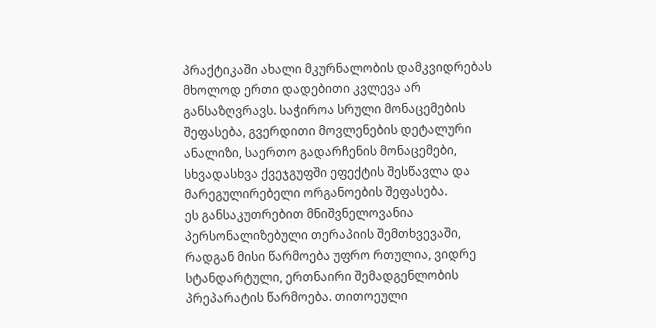პრაქტიკაში ახალი მკურნალობის დამკვიდრებას მხოლოდ ერთი დადებითი კვლევა არ განსაზღვრავს. საჭიროა სრული მონაცემების შეფასება, გვერდითი მოვლენების დეტალური ანალიზი, საერთო გადარჩენის მონაცემები, სხვადასხვა ქვეჯგუფში ეფექტის შესწავლა და მარეგულირებელი ორგანოების შეფასება.
ეს განსაკუთრებით მნიშვნელოვანია პერსონალიზებული თერაპიის შემთხვევაში, რადგან მისი წარმოება უფრო რთულია, ვიდრე სტანდარტული, ერთნაირი შემადგენლობის პრეპარატის წარმოება. თითოეული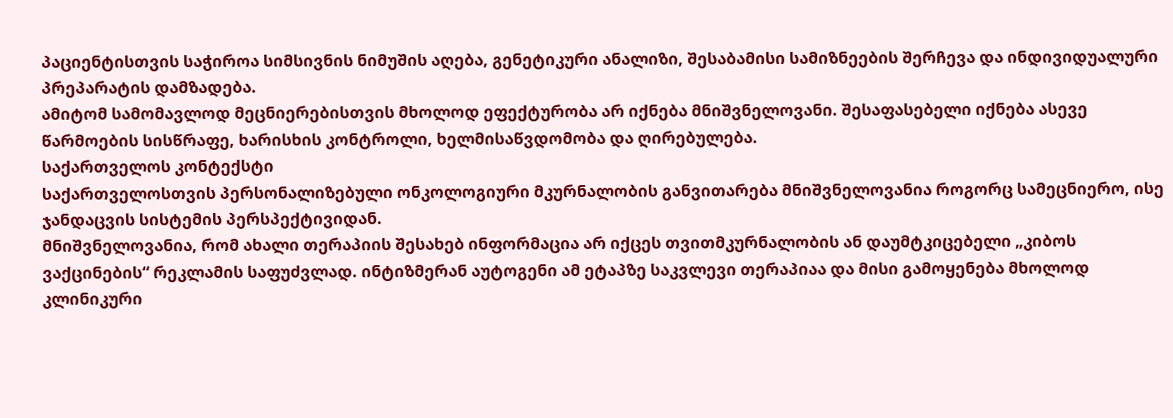პაციენტისთვის საჭიროა სიმსივნის ნიმუშის აღება, გენეტიკური ანალიზი, შესაბამისი სამიზნეების შერჩევა და ინდივიდუალური პრეპარატის დამზადება.
ამიტომ სამომავლოდ მეცნიერებისთვის მხოლოდ ეფექტურობა არ იქნება მნიშვნელოვანი. შესაფასებელი იქნება ასევე წარმოების სისწრაფე, ხარისხის კონტროლი, ხელმისაწვდომობა და ღირებულება.
საქართველოს კონტექსტი
საქართველოსთვის პერსონალიზებული ონკოლოგიური მკურნალობის განვითარება მნიშვნელოვანია როგორც სამეცნიერო, ისე ჯანდაცვის სისტემის პერსპექტივიდან.
მნიშვნელოვანია, რომ ახალი თერაპიის შესახებ ინფორმაცია არ იქცეს თვითმკურნალობის ან დაუმტკიცებელი „კიბოს ვაქცინების“ რეკლამის საფუძვლად. ინტიზმერან აუტოგენი ამ ეტაპზე საკვლევი თერაპიაა და მისი გამოყენება მხოლოდ კლინიკური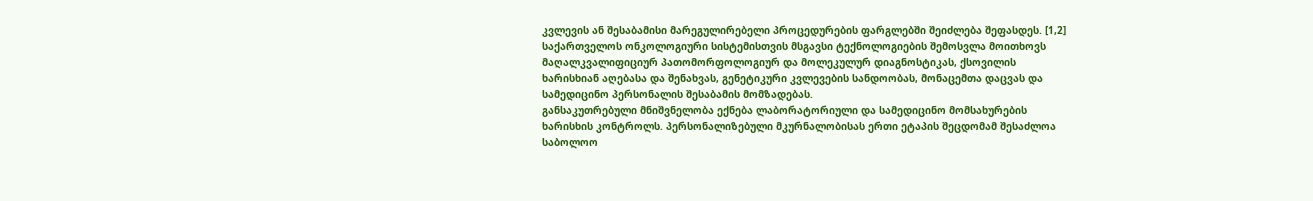კვლევის ან შესაბამისი მარეგულირებელი პროცედურების ფარგლებში შეიძლება შეფასდეს. [1,2]
საქართველოს ონკოლოგიური სისტემისთვის მსგავსი ტექნოლოგიების შემოსვლა მოითხოვს მაღალკვალიფიციურ პათომორფოლოგიურ და მოლეკულურ დიაგნოსტიკას, ქსოვილის ხარისხიან აღებასა და შენახვას, გენეტიკური კვლევების სანდოობას, მონაცემთა დაცვას და სამედიცინო პერსონალის შესაბამის მომზადებას.
განსაკუთრებული მნიშვნელობა ექნება ლაბორატორიული და სამედიცინო მომსახურების ხარისხის კონტროლს. პერსონალიზებული მკურნალობისას ერთი ეტაპის შეცდომამ შესაძლოა საბოლოო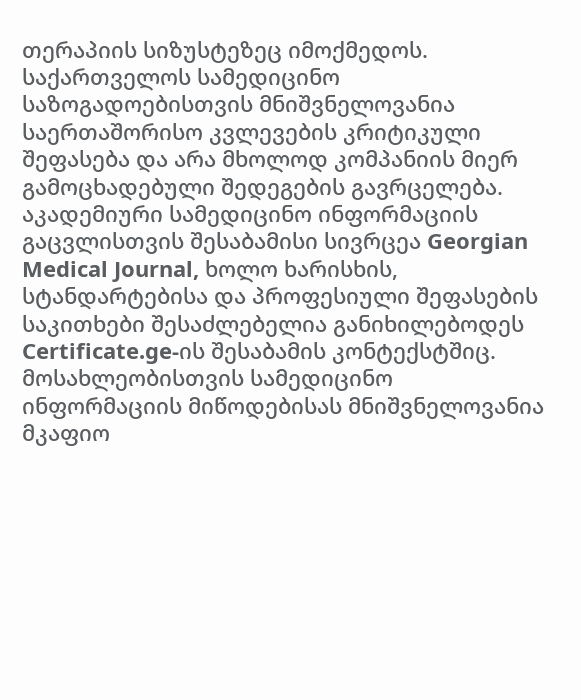თერაპიის სიზუსტეზეც იმოქმედოს.
საქართველოს სამედიცინო საზოგადოებისთვის მნიშვნელოვანია საერთაშორისო კვლევების კრიტიკული შეფასება და არა მხოლოდ კომპანიის მიერ გამოცხადებული შედეგების გავრცელება. აკადემიური სამედიცინო ინფორმაციის გაცვლისთვის შესაბამისი სივრცეა Georgian Medical Journal, ხოლო ხარისხის, სტანდარტებისა და პროფესიული შეფასების საკითხები შესაძლებელია განიხილებოდეს Certificate.ge-ის შესაბამის კონტექსტშიც.
მოსახლეობისთვის სამედიცინო ინფორმაციის მიწოდებისას მნიშვნელოვანია მკაფიო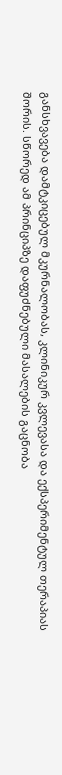განსხვავება დამტკიცებულ მკურნალობას, კლინიკურ კვლევასა და ექსპერიმენტულ თერაპიას შორის. სწორედ ამ პრინციპზე დაფუძნებული მასალების გაცნობა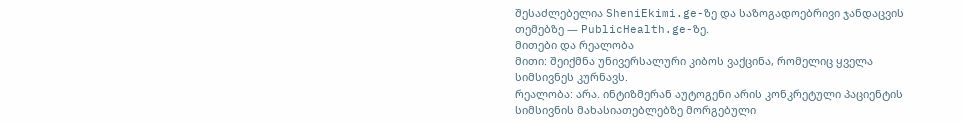შესაძლებელია SheniEkimi.ge-ზე და საზოგადოებრივი ჯანდაცვის თემებზე — PublicHealth.ge-ზე.
მითები და რეალობა
მითი: შეიქმნა უნივერსალური კიბოს ვაქცინა, რომელიც ყველა სიმსივნეს კურნავს.
რეალობა: არა. ინტიზმერან აუტოგენი არის კონკრეტული პაციენტის სიმსივნის მახასიათებლებზე მორგებული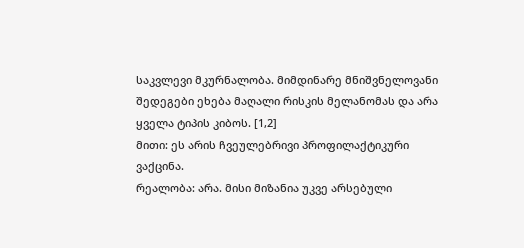საკვლევი მკურნალობა. მიმდინარე მნიშვნელოვანი შედეგები ეხება მაღალი რისკის მელანომას და არა ყველა ტიპის კიბოს. [1,2]
მითი: ეს არის ჩვეულებრივი პროფილაქტიკური ვაქცინა.
რეალობა: არა. მისი მიზანია უკვე არსებული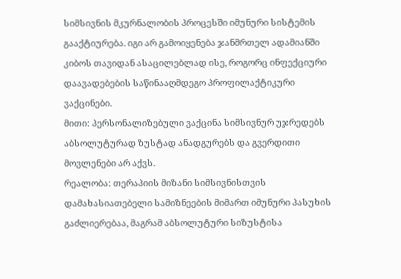სიმსივნის მკურნალობის პროცესში იმუნური სისტემის გააქტიურება. იგი არ გამოიყენება ჯანმრთელ ადამიანში კიბოს თავიდან ასაცილებლად ისე, როგორც ინფექციური დაავადებების საწინააღმდეგო პროფილაქტიკური ვაქცინები.
მითი: პერსონალიზებული ვაქცინა სიმსივნურ უჯრედებს აბსოლუტურად ზუსტად ანადგურებს და გვერდითი მოვლენები არ აქვს.
რეალობა: თერაპიის მიზანი სიმსივნისთვის დამახასიათებელი სამიზნეების მიმართ იმუნური პასუხის გაძლიერებაა, მაგრამ აბსოლუტური სიზუსტისა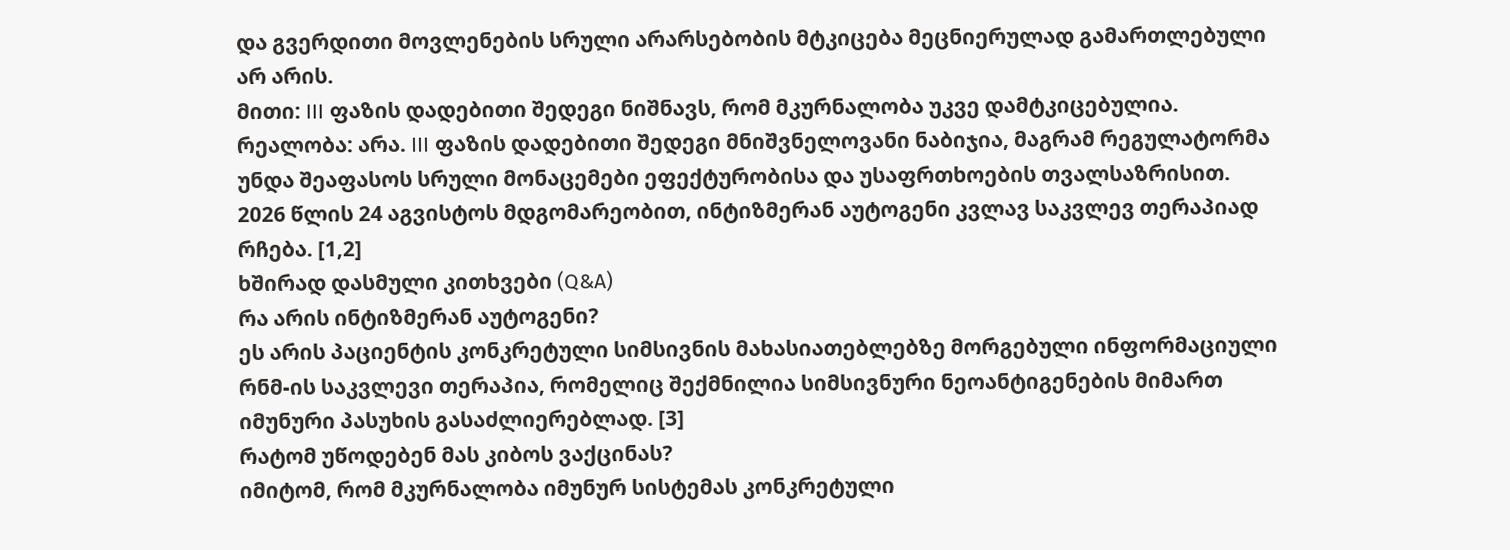და გვერდითი მოვლენების სრული არარსებობის მტკიცება მეცნიერულად გამართლებული არ არის.
მითი: III ფაზის დადებითი შედეგი ნიშნავს, რომ მკურნალობა უკვე დამტკიცებულია.
რეალობა: არა. III ფაზის დადებითი შედეგი მნიშვნელოვანი ნაბიჯია, მაგრამ რეგულატორმა უნდა შეაფასოს სრული მონაცემები ეფექტურობისა და უსაფრთხოების თვალსაზრისით. 2026 წლის 24 აგვისტოს მდგომარეობით, ინტიზმერან აუტოგენი კვლავ საკვლევ თერაპიად რჩება. [1,2]
ხშირად დასმული კითხვები (Q&A)
რა არის ინტიზმერან აუტოგენი?
ეს არის პაციენტის კონკრეტული სიმსივნის მახასიათებლებზე მორგებული ინფორმაციული რნმ-ის საკვლევი თერაპია, რომელიც შექმნილია სიმსივნური ნეოანტიგენების მიმართ იმუნური პასუხის გასაძლიერებლად. [3]
რატომ უწოდებენ მას კიბოს ვაქცინას?
იმიტომ, რომ მკურნალობა იმუნურ სისტემას კონკრეტული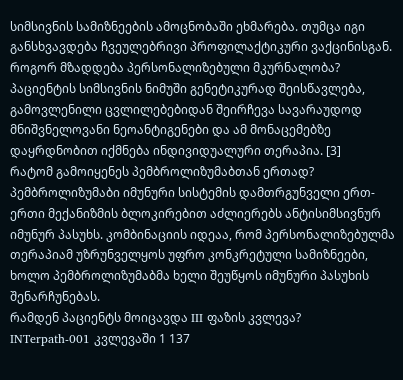სიმსივნის სამიზნეების ამოცნობაში ეხმარება. თუმცა იგი განსხვავდება ჩვეულებრივი პროფილაქტიკური ვაქცინისგან.
როგორ მზადდება პერსონალიზებული მკურნალობა?
პაციენტის სიმსივნის ნიმუში გენეტიკურად შეისწავლება, გამოვლენილი ცვლილებებიდან შეირჩევა სავარაუდოდ მნიშვნელოვანი ნეოანტიგენები და ამ მონაცემებზე დაყრდნობით იქმნება ინდივიდუალური თერაპია. [3]
რატომ გამოიყენეს პემბროლიზუმაბთან ერთად?
პემბროლიზუმაბი იმუნური სისტემის დამთრგუნველი ერთ-ერთი მექანიზმის ბლოკირებით აძლიერებს ანტისიმსივნურ იმუნურ პასუხს. კომბინაციის იდეაა, რომ პერსონალიზებულმა თერაპიამ უზრუნველყოს უფრო კონკრეტული სამიზნეები, ხოლო პემბროლიზუმაბმა ხელი შეუწყოს იმუნური პასუხის შენარჩუნებას.
რამდენ პაციენტს მოიცავდა III ფაზის კვლევა?
INTerpath-001 კვლევაში 1 137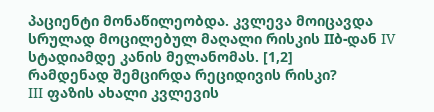პაციენტი მონაწილეობდა. კვლევა მოიცავდა სრულად მოცილებულ მაღალი რისკის IIბ-დან IV სტადიამდე კანის მელანომას. [1,2]
რამდენად შემცირდა რეციდივის რისკი?
III ფაზის ახალი კვლევის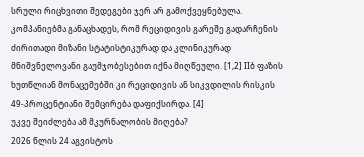სრული რიცხვითი შედეგები ჯერ არ გამოქვეყნებულა. კომპანიებმა განაცხადეს, რომ რეციდივის გარეშე გადარჩენის ძირითადი მიზანი სტატისტიკურად და კლინიკურად მნიშვნელოვანი გაუმჯობესებით იქნა მიღწეული. [1,2] IIბ ფაზის ხუთწლიან მონაცემებში კი რეციდივის ან სიკვდილის რისკის 49-პროცენტიანი შემცირება დაფიქსირდა. [4]
უკვე შეიძლება ამ მკურნალობის მიღება?
2026 წლის 24 აგვისტოს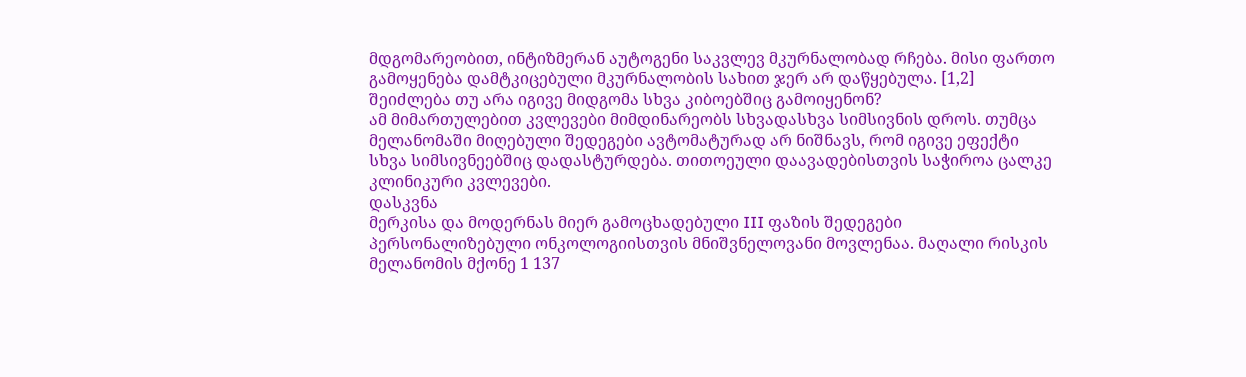მდგომარეობით, ინტიზმერან აუტოგენი საკვლევ მკურნალობად რჩება. მისი ფართო გამოყენება დამტკიცებული მკურნალობის სახით ჯერ არ დაწყებულა. [1,2]
შეიძლება თუ არა იგივე მიდგომა სხვა კიბოებშიც გამოიყენონ?
ამ მიმართულებით კვლევები მიმდინარეობს სხვადასხვა სიმსივნის დროს. თუმცა მელანომაში მიღებული შედეგები ავტომატურად არ ნიშნავს, რომ იგივე ეფექტი სხვა სიმსივნეებშიც დადასტურდება. თითოეული დაავადებისთვის საჭიროა ცალკე კლინიკური კვლევები.
დასკვნა
მერკისა და მოდერნას მიერ გამოცხადებული III ფაზის შედეგები პერსონალიზებული ონკოლოგიისთვის მნიშვნელოვანი მოვლენაა. მაღალი რისკის მელანომის მქონე 1 137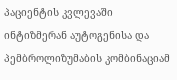პაციენტის კვლევაში ინტიზმერან აუტოგენისა და პემბროლიზუმაბის კომბინაციამ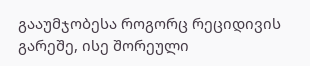გააუმჯობესა როგორც რეციდივის გარეშე, ისე შორეული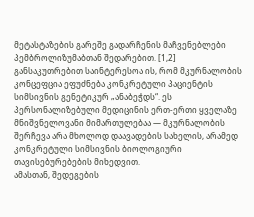მეტასტაზების გარეშე გადარჩენის მაჩვენებლები პემბროლიზუმაბთან შედარებით. [1,2]
განსაკუთრებით საინტერესოა ის, რომ მკურნალობის კონცეფცია ეფუძნება კონკრეტული პაციენტის სიმსივნის გენეტიკურ „ანაბეჭდს“. ეს პერსონალიზებული მედიცინის ერთ-ერთი ყველაზე მნიშვნელოვანი მიმართულებაა — მკურნალობის შერჩევა არა მხოლოდ დაავადების სახელის, არამედ კონკრეტული სიმსივნის ბიოლოგიური თავისებურებების მიხედვით.
ამასთან, შედეგების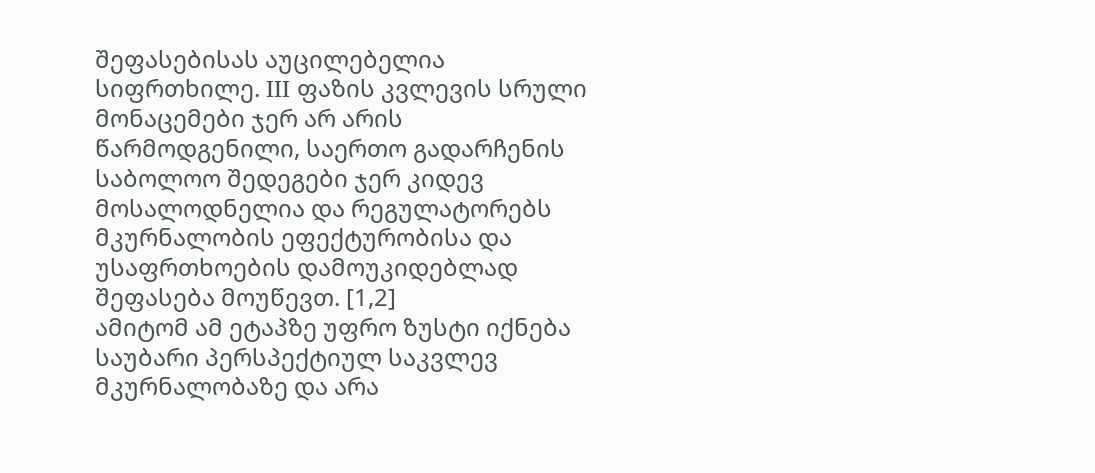შეფასებისას აუცილებელია სიფრთხილე. III ფაზის კვლევის სრული მონაცემები ჯერ არ არის წარმოდგენილი, საერთო გადარჩენის საბოლოო შედეგები ჯერ კიდევ მოსალოდნელია და რეგულატორებს მკურნალობის ეფექტურობისა და უსაფრთხოების დამოუკიდებლად შეფასება მოუწევთ. [1,2]
ამიტომ ამ ეტაპზე უფრო ზუსტი იქნება საუბარი პერსპექტიულ საკვლევ მკურნალობაზე და არა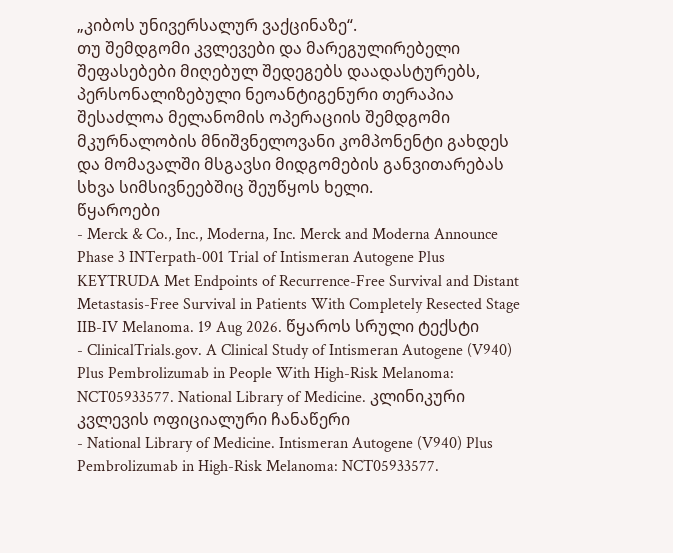„კიბოს უნივერსალურ ვაქცინაზე“.
თუ შემდგომი კვლევები და მარეგულირებელი შეფასებები მიღებულ შედეგებს დაადასტურებს, პერსონალიზებული ნეოანტიგენური თერაპია შესაძლოა მელანომის ოპერაციის შემდგომი მკურნალობის მნიშვნელოვანი კომპონენტი გახდეს და მომავალში მსგავსი მიდგომების განვითარებას სხვა სიმსივნეებშიც შეუწყოს ხელი.
წყაროები
- Merck & Co., Inc., Moderna, Inc. Merck and Moderna Announce Phase 3 INTerpath-001 Trial of Intismeran Autogene Plus KEYTRUDA Met Endpoints of Recurrence-Free Survival and Distant Metastasis-Free Survival in Patients With Completely Resected Stage IIB-IV Melanoma. 19 Aug 2026. წყაროს სრული ტექსტი
- ClinicalTrials.gov. A Clinical Study of Intismeran Autogene (V940) Plus Pembrolizumab in People With High-Risk Melanoma: NCT05933577. National Library of Medicine. კლინიკური კვლევის ოფიციალური ჩანაწერი
- National Library of Medicine. Intismeran Autogene (V940) Plus Pembrolizumab in High-Risk Melanoma: NCT05933577.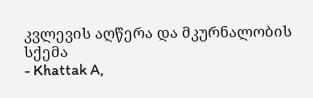კვლევის აღწერა და მკურნალობის სქემა
- Khattak A,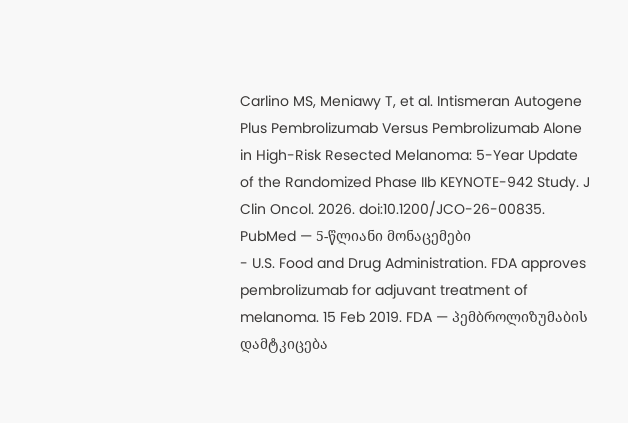Carlino MS, Meniawy T, et al. Intismeran Autogene Plus Pembrolizumab Versus Pembrolizumab Alone in High-Risk Resected Melanoma: 5-Year Update of the Randomized Phase IIb KEYNOTE-942 Study. J Clin Oncol. 2026. doi:10.1200/JCO-26-00835. PubMed — 5-წლიანი მონაცემები
- U.S. Food and Drug Administration. FDA approves pembrolizumab for adjuvant treatment of melanoma. 15 Feb 2019. FDA — პემბროლიზუმაბის დამტკიცება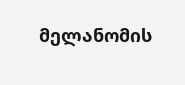მელანომის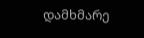დამხმარე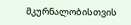მკურნალობისთვის